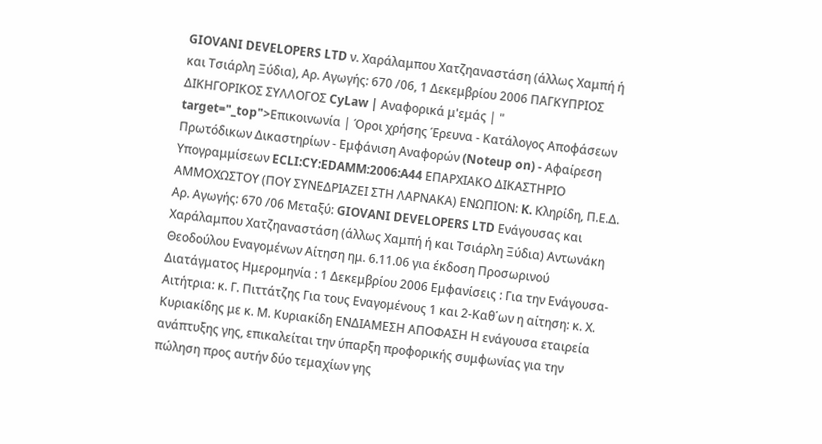GIOVANI DEVELOPERS LTD ν. Χαράλαμπου Χατζηαναστάση (άλλως Χαμπή ή και Τσιάρλη Ξύδια), Αρ. Αγωγής: 670 /06, 1 Δεκεμβρίου 2006 ΠΑΓΚΥΠΡΙΟΣ ΔΙΚΗΓΟΡΙΚΟΣ ΣΥΛΛΟΓΟΣ CyLaw | Αναφορικά μ'εμάς | " target="_top">Επικοινωνία | Όροι χρήσης Έρευνα - Κατάλογος Αποφάσεων Πρωτόδικων Δικαστηρίων - Εμφάνιση Αναφορών (Noteup on) - Αφαίρεση Υπογραμμίσεων ECLI:CY:EDAMM:2006:A44 ΕΠΑΡΧΙΑΚΟ ΔΙΚΑΣΤΗΡΙΟ ΑΜΜΟΧΩΣΤΟΥ (ΠΟΥ ΣΥΝΕΔΡΙΑΖΕΙ ΣΤΗ ΛΑΡΝΑΚΑ) ΕΝΩΠΙΟΝ: K. Κληρίδη, Π.Ε.Δ. Αρ. Αγωγής: 670 /06 Μεταξύ: GIOVANI DEVELOPERS LTD Ενάγουσας και Χαράλαμπου Χατζηαναστάση (άλλως Χαμπή ή και Τσιάρλη Ξύδια) Αντωνάκη Θεοδούλου Εναγομένων Αίτηση ημ. 6.11.06 για έκδοση Προσωρινού Διατάγματος Ημερομηνία : 1 Δεκεμβρίου 2006 Εμφανίσεις : Για την Ενάγουσα-Αιτήτρια: κ. Γ. Πιττάτζης Για τους Εναγομένους 1 και 2-Καθ΄ων η αίτηση: κ. Χ. Κυριακίδης με κ. Μ. Κυριακίδη ΕΝΔΙΑΜΕΣΗ ΑΠΟΦΑΣΗ Η ενάγουσα εταιρεία ανάπτυξης γης, επικαλείται την ύπαρξη προφορικής συμφωνίας για την πώληση προς αυτήν δύο τεμαχίων γης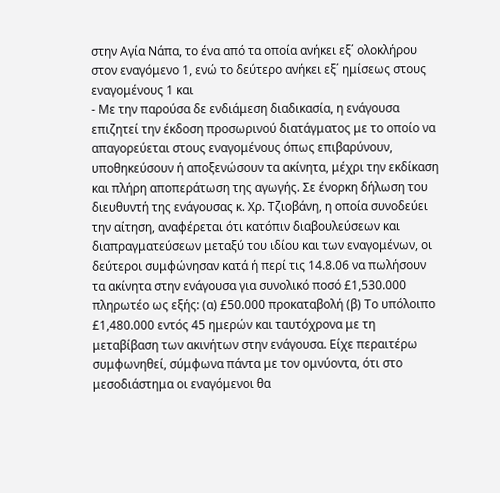στην Αγία Νάπα, το ένα από τα οποία ανήκει εξ΄ ολοκλήρου στον εναγόμενο 1, ενώ το δεύτερο ανήκει εξ΄ ημίσεως στους εναγομένους 1 και
- Με την παρούσα δε ενδιάμεση διαδικασία, η ενάγουσα επιζητεί την έκδοση προσωρινού διατάγματος με το οποίο να απαγορεύεται στους εναγομένους όπως επιβαρύνουν, υποθηκεύσουν ή αποξενώσουν τα ακίνητα, μέχρι την εκδίκαση και πλήρη αποπεράτωση της αγωγής. Σε ένορκη δήλωση του διευθυντή της ενάγουσας κ. Χρ. Τζιοβάνη, η οποία συνοδεύει την αίτηση, αναφέρεται ότι κατόπιν διαβουλεύσεων και διαπραγματεύσεων μεταξύ του ιδίου και των εναγομένων, οι δεύτεροι συμφώνησαν κατά ή περί τις 14.8.06 να πωλήσουν τα ακίνητα στην ενάγουσα για συνολικό ποσό £1,530.000 πληρωτέο ως εξής: (α) £50.000 προκαταβολή (β) Το υπόλοιπο £1,480.000 εντός 45 ημερών και ταυτόχρονα με τη μεταβίβαση των ακινήτων στην ενάγουσα. Είχε περαιτέρω συμφωνηθεί, σύμφωνα πάντα με τον ομνύοντα, ότι στο μεσοδιάστημα οι εναγόμενοι θα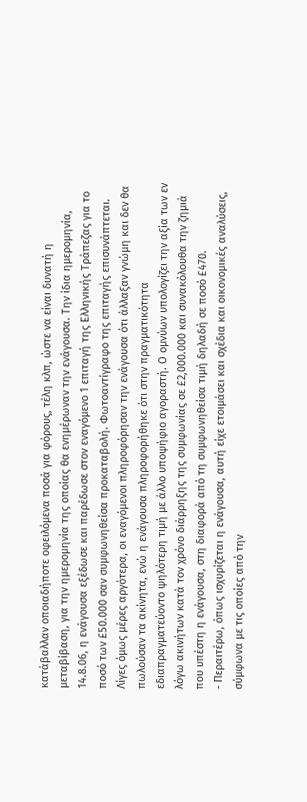κατάβαλλαν οποιαδήποτε οφειλόμενα ποσά για φόρους, τέλη κλπ, ώστε να είναι δυνατή η μεταβίβαση, για την ημερομηνία της οποίας θα ενημέρωναν την ενάγουσα. Την ίδια ημερομηνία, 14.8.06, η ενάγουσα εξέδωσε και παρέδωσε στον εναγόμενο 1 επιταγή της Ελληνικής Τράπεζας για το ποσό των £50.000 σαν συμφωνηθείσα προκαταβολή. Φωτοαντίγραφο της επιταγής επισυνάπτεται. Λίγες όμως μέρες αργότερα, οι εναγόμενοι πληροφόρησαν την ενάγουσα ότι άλλαξαν γνώμη και δεν θα πωλούσαν τα ακίνητα, ενώ η ενάγουσα πληροφορήθηκε ότι στην πραγματικότητα εδιαπραγματεύοντο ψηλότερη τιμή με άλλο υποψήφιο αγοραστή. Ο ομνύων υπολογίζει την αξία των εν λόγω ακινήτων κατά τον χρόνο διάρρηξης της συμφωνίας σε £2,000.000 και συνακόλουθα την ζημιά που υπέστη η ενάγουσα, στη διαφορά από τη συμφωνηθείσα τιμή δηλαδή σε ποσό £470.
- Περαιτέρω, όπως ισχυρίζεται η ενάγουσα, αυτή είχε ετοιμάσει και σχέδια και οικονομικές αναλύσεις, σύμφωνα με τις οποίες από την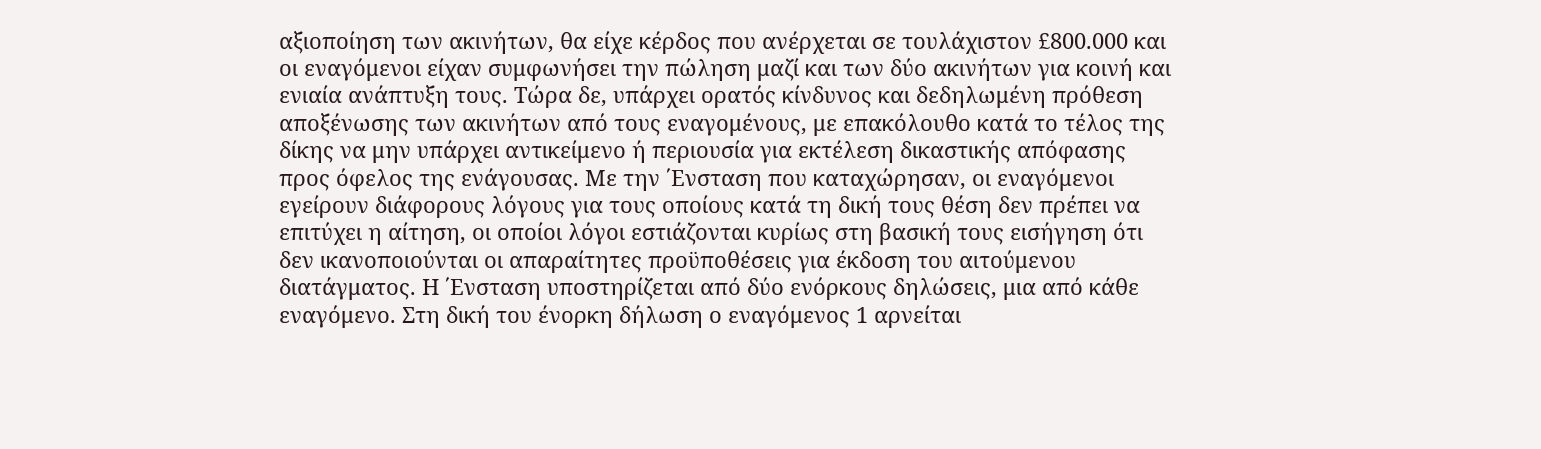αξιοποίηση των ακινήτων, θα είχε κέρδος που ανέρχεται σε τουλάχιστον £800.000 και οι εναγόμενοι είχαν συμφωνήσει την πώληση μαζί και των δύο ακινήτων για κοινή και ενιαία ανάπτυξη τους. Τώρα δε, υπάρχει ορατός κίνδυνος και δεδηλωμένη πρόθεση αποξένωσης των ακινήτων από τους εναγομένους, με επακόλουθο κατά το τέλος της δίκης να μην υπάρχει αντικείμενο ή περιουσία για εκτέλεση δικαστικής απόφασης προς όφελος της ενάγουσας. Με την ΄Ενσταση που καταχώρησαν, οι εναγόμενοι εγείρουν διάφορους λόγους για τους οποίους κατά τη δική τους θέση δεν πρέπει να επιτύχει η αίτηση, οι οποίοι λόγοι εστιάζονται κυρίως στη βασική τους εισήγηση ότι δεν ικανοποιούνται οι απαραίτητες προϋποθέσεις για έκδοση του αιτούμενου διατάγματος. Η ΄Ενσταση υποστηρίζεται από δύο ενόρκους δηλώσεις, μια από κάθε εναγόμενο. Στη δική του ένορκη δήλωση ο εναγόμενος 1 αρνείται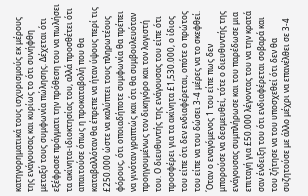κατηγορηματικά τους ισχυρισμούς εκ μέρους της ενάγουσας και κυρίως το ότι συνήφθη μεταξύ τους συμφωνία πώλησης. Δέχεται ότι εξέφρασε πράγματι την πρόθεση του να πωλήσει τα ακίνητα-ιδιοκτησίας του, αλλά προσθέτει ότι απαιτούσε όπως η προκαταβολή που θα καταβαλλόταν θα έπρεπε να ήταν ύψους περί τις £250.000 ώστε να καλύπτει τους πληρωτέους φόρους, ότι οποιαδήποτε συμφωνία θα πρέπει να γινόταν γραπτώς και ότι θα συμβουλευόταν προηγουμένως τον δικηγόρο και τον λογιστή του. Ο διευθυντής της ενάγουσας του είπε ότι προσφέρει για τα ακίνητα £1,530.000, ο ίδιος του είπε ότι δεν ενδιαφέρεται, οπότε ο πρώτος του είπε να του δώσει 3-4 μέρες να το σκεφθεί. ΄Οταν ο εναγόμενος 1 του είπε πως δεν μπορούσε να δεσμευθεί, τότε ο διευθυντής της ενάγουσας συμπλήρωσε και του παρέδωσε μια επιταγή για £50.000 λέγοντας του να την κρατά σαν ένδειξη του ότι ενδιαφέρεται σοβαρά και του ζήτησε να του υποσχεθεί ότι δεν θα συζητούσε με άλλο μέχρι να επανέλθει σε 3-4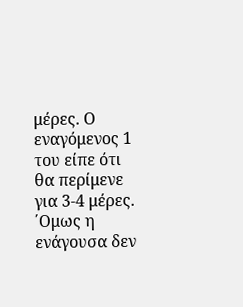μέρες. Ο εναγόμενος 1 του είπε ότι θα περίμενε για 3-4 μέρες. ΄Ομως η ενάγουσα δεν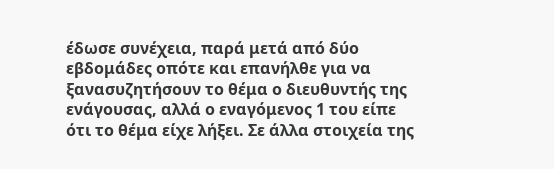έδωσε συνέχεια, παρά μετά από δύο εβδομάδες οπότε και επανήλθε για να ξανασυζητήσουν το θέμα ο διευθυντής της ενάγουσας, αλλά ο εναγόμενος 1 του είπε ότι το θέμα είχε λήξει. Σε άλλα στοιχεία της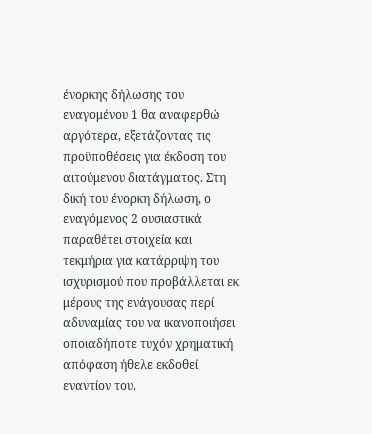ένορκης δήλωσης του εναγομένου 1 θα αναφερθώ αργότερα, εξετάζοντας τις προϋποθέσεις για έκδοση του αιτούμενου διατάγματος. Στη δική του ένορκη δήλωση, ο εναγόμενος 2 ουσιαστικά παραθέτει στοιχεία και τεκμήρια για κατάρριψη του ισχυρισμού που προβάλλεται εκ μέρους της ενάγουσας περί αδυναμίας του να ικανοποιήσει οποιαδήποτε τυχόν χρηματική απόφαση ήθελε εκδοθεί εναντίον του.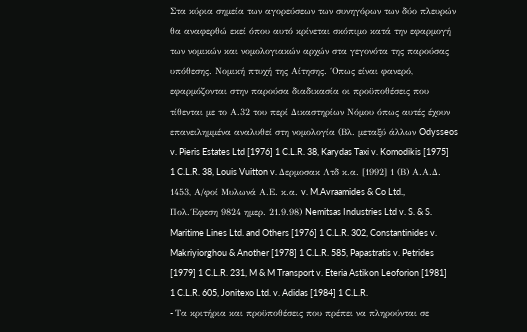Στα κύρια σημεία των αγορεύσεων των συνηγόρων των δύο πλευρών θα αναφερθώ εκεί όπου αυτό κρίνεται σκόπιμο κατά την εφαρμογή των νομικών και νομολογιακών αρχών στα γεγονότα της παρούσας υπόθεσης. Νομική πτυχή της Αίτησης. ΄Οπως είναι φανερό, εφαρμόζονται στην παρούσα διαδικασία οι προϋποθέσεις που τίθενται με το Α.32 του περί Δικαστηρίων Νόμου όπως αυτές έχουν επανειλημμένα αναλυθεί στη νομολογία (Βλ. μεταξύ άλλων Odysseos v. Pieris Estates Ltd [1976] 1 C.L.R. 38, Karydas Taxi v. Komodikis [1975] 1 C.L.R. 38, Louis Vuitton v. Δερμοσακ Λτδ κ.α. [1992] 1 (Β) Α.Α.Δ. 1453, Α/φοί Μυλωνά Α.Ε. κ.α. v. M.Avraamides & Co Ltd., Πολ.΄Εφεση 9824 ημερ. 21.9.98) Nemitsas Industries Ltd v. S. & S. Maritime Lines Ltd. and Others [1976] 1 C.L.R. 302, Constantinides v. Makriyiorghou & Another [1978] 1 C.L.R. 585, Papastratis v. Petrides [1979] 1 C.L.R. 231, M & M Transport v. Eteria Astikon Leoforion [1981] 1 C.L.R. 605, Jonitexo Ltd. v. Adidas [1984] 1 C.L.R.
- Tα κριτήρια και προϋποθέσεις που πρέπει να πληρούνται σε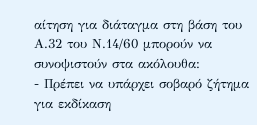αίτηση για διάταγμα στη βάση του Α.32 του Ν.14/60 μπορούν να συνοψιστούν στα ακόλουθα:
- Πρέπει να υπάρχει σοβαρό ζήτημα για εκδίκαση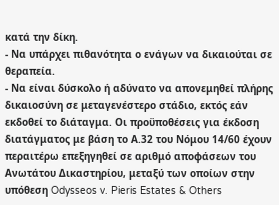κατά την δίκη.
- Να υπάρχει πιθανότητα ο ενάγων να δικαιούται σε θεραπεία.
- Να είναι δύσκολο ή αδύνατο να απονεμηθεί πλήρης δικαιοσύνη σε μεταγενέστερο στάδιο, εκτός εάν εκδοθεί το διάταγμα. Οι προϋποθέσεις για έκδοση διατάγματος με βάση το Α.32 του Νόμου 14/60 έχουν περαιτέρω επεξηγηθεί σε αριθμό αποφάσεων του Ανωτάτου Δικαστηρίου, μεταξύ των οποίων στην υπόθεση Odysseos v. Pieris Estates & Others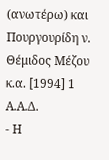(ανωτέρω) και Πουργουρίδη ν. Θέμιδος Μέζου κ.α. [1994] 1 Α.Α.Δ.
- Η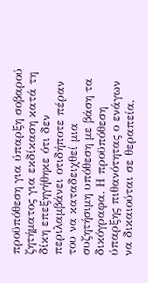προϋπόθεση για ύπαρξη σοβαρού ζητήματος για εκδίκαση κατά τη δίκη επεξηγήθηκε ότι δεν περιλαμβάνει οτιδήποτε πέραν του να καταδειχθεί μια συζητήσιμη υπόθεση με βάση τα δικόγραφα. Η προϋπόθεση ύπαρξης πιθανότητας ο ενάγων να δικαιούται σε θεραπεία,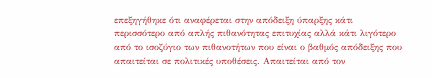επεξηγήθηκε ότι αναφέρεται στην απόδειξη ύπαρξης κάτι περισσότερο από απλής πιθανότητας επιτυχίας αλλά κάτι λιγότερο από το ισοζύγιο των πιθανοτήτων που είναι ο βαθμός απόδειξης που απαιτείται σε πολιτικές υποθέσεις. Απαιτείται από τον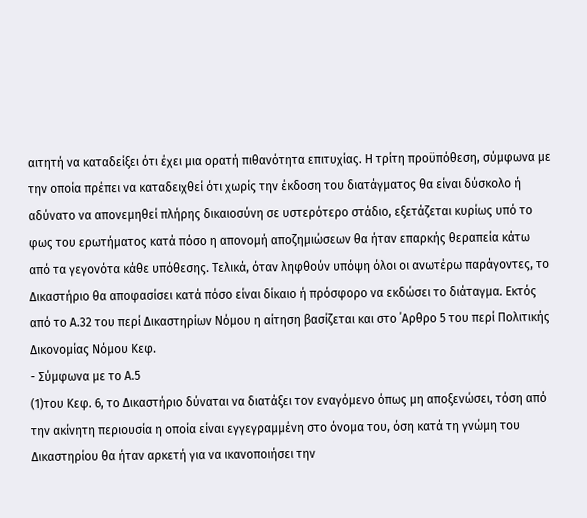αιτητή να καταδείξει ότι έχει μια ορατή πιθανότητα επιτυχίας. Η τρίτη προϋπόθεση, σύμφωνα με την οποία πρέπει να καταδειχθεί ότι χωρίς την έκδοση του διατάγματος θα είναι δύσκολο ή αδύνατο να απονεμηθεί πλήρης δικαιοσύνη σε υστερότερο στάδιο, εξετάζεται κυρίως υπό το φως του ερωτήματος κατά πόσο η απονομή αποζημιώσεων θα ήταν επαρκής θεραπεία κάτω από τα γεγονότα κάθε υπόθεσης. Τελικά, όταν ληφθούν υπόψη όλοι οι ανωτέρω παράγοντες, το Δικαστήριο θα αποφασίσει κατά πόσο είναι δίκαιο ή πρόσφορο να εκδώσει το διάταγμα. Εκτός από το Α.32 του περί Δικαστηρίων Νόμου η αίτηση βασίζεται και στo ΄Αρθρo 5 του περί Πολιτικής Δικονομίας Νόμου Κεφ.
- Σύμφωνα με το Α.5
(1)του Κεφ. 6, το Δικαστήριο δύναται να διατάξει τον εναγόμενο όπως μη αποξενώσει, τόση από την ακίνητη περιουσία η οποία είναι εγγεγραμμένη στο όνομα του, όση κατά τη γνώμη του Δικαστηρίου θα ήταν αρκετή για να ικανοποιήσει την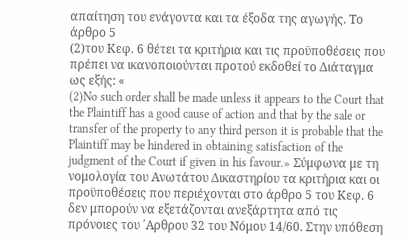απαίτηση του ενάγοντα και τα έξοδα της αγωγής. Το άρθρο 5
(2)του Κεφ. 6 θέτει τα κριτήρια και τις προϋποθέσεις που πρέπει να ικανοποιούνται προτού εκδοθεί το Διάταγμα ως εξής: «
(2)No such order shall be made unless it appears to the Court that the Plaintiff has a good cause of action and that by the sale or transfer of the property to any third person it is probable that the Plaintiff may be hindered in obtaining satisfaction of the judgment of the Court if given in his favour.» Σύμφωνα με τη νομολογία του Ανωτάτου Δικαστηρίου τα κριτήρια και οι προϋποθέσεις που περιέχονται στο άρθρο 5 του Κεφ. 6 δεν μπορούν να εξετάζονται ανεξάρτητα από τις πρόνοιες του ΄Αρθρου 32 του Νόμου 14/60. Στην υπόθεση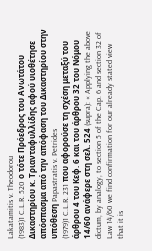Lakatamitis v. Theodorou
(1983)1 C.L.R. 520 ο τότε Πρόεδρος του Ανωτάτου Δικαστηρίου κ. Τριανταφυλλίδης αφού υιοθέτησε απόσπασμα από την απόφαση του Δικαστηρίου στην υπόθεση Papastratis v. Petrides
(1979)1 C.L.R. 231 που αφορούσε τη σχέση μεταξύ του άρθρου 4 του Κεφ. 6 και του άρθρου 32 του Νόμου 14/60 ανάφερε στη σελ. 524 (supra): « Applying the above dictum, by analogy, to section 5 of the Cap. 6 and section 32 of Law 14/60 we find confirmation for our already stated view that it is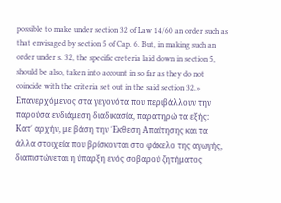possible to make under section 32 of Law 14/60 an order such as that envisaged by section 5 of Cap. 6. But, in making such an order under s. 32, the specific creteria laid down in section 5, should be also, taken into account in so far as they do not coincide with the criteria set out in the said section 32.» Επανερχόμενος στα γεγονότα που περιβάλλουν την παρούσα ενδιάμεση διαδικασία, παρατηρώ τα εξής: Κατ΄ αρχήν, με βάση την ΄Εκθεση Απαίτησης και τα άλλα στοιχεία που βρίσκονται στο φάκελο της αγωγής, διαπιστώνεται η ύπαρξη ενός σοβαρού ζητήματος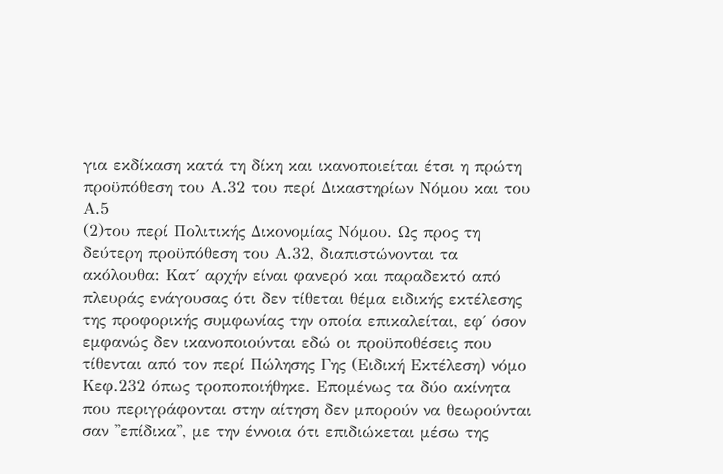για εκδίκαση κατά τη δίκη και ικανοποιείται έτσι η πρώτη προϋπόθεση του Α.32 του περί Δικαστηρίων Νόμου και του Α.5
(2)του περί Πολιτικής Δικονομίας Νόμου. Ως προς τη δεύτερη προϋπόθεση του Α.32, διαπιστώνονται τα ακόλουθα: Κατ΄ αρχήν είναι φανερό και παραδεκτό από πλευράς ενάγουσας ότι δεν τίθεται θέμα ειδικής εκτέλεσης της προφορικής συμφωνίας την οποία επικαλείται, εφ΄ όσον εμφανώς δεν ικανοποιούνται εδώ οι προϋποθέσεις που τίθενται από τον περί Πώλησης Γης (Ειδική Εκτέλεση) νόμο Κεφ.232 όπως τροποποιήθηκε. Επομένως τα δύο ακίνητα που περιγράφονται στην αίτηση δεν μπορούν να θεωρούνται σαν ''επίδικα'', με την έννοια ότι επιδιώκεται μέσω της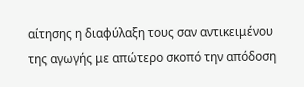αίτησης η διαφύλαξη τους σαν αντικειμένου της αγωγής με απώτερο σκοπό την απόδοση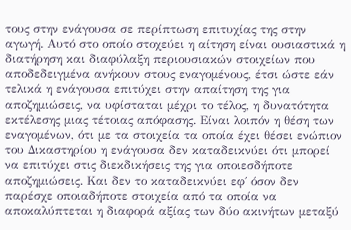τους στην ενάγουσα σε περίπτωση επιτυχίας της στην αγωγή. Αυτό στο οποίο στοχεύει η αίτηση είναι ουσιαστικά η διατήρηση και διαφύλαξη περιουσιακών στοιχείων που αποδεδειγμένα ανήκουν στους εναγομένους, έτσι ώστε εάν τελικά η ενάγουσα επιτύχει στην απαίτηση της για αποζημιώσεις, να υφίσταται μέχρι το τέλος, η δυνατότητα εκτέλεσης μιας τέτοιας απόφασης. Είναι λοιπόν η θέση των εναγομένων, ότι με τα στοιχεία τα οποία έχει θέσει ενώπιον του Δικαστηρίου η ενάγουσα δεν καταδεικνύει ότι μπορεί να επιτύχει στις διεκδικήσεις της για οποιεσδήποτε αποζημιώσεις. Και δεν το καταδεικνύει εφ΄ όσον δεν παρέσχε οποιαδήποτε στοιχεία από τα οποία να αποκαλύπτεται η διαφορά αξίας των δύο ακινήτων μεταξύ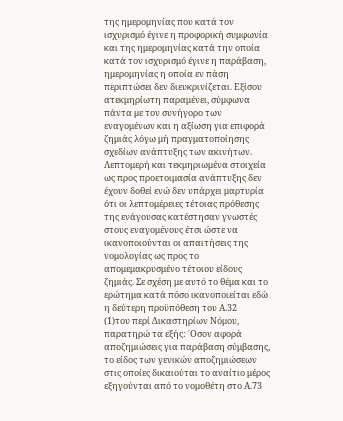της ημερομηνίας που κατά τον ισχυρισμό έγινε η προφορική συμφωνία και της ημερομηνίας κατά την οποία κατά τον ισχυρισμό έγινε η παράβαση, ημερομηνίας η οποία εν πάση περιπτώσει δεν διευκρινίζεται. Εξίσου ατεκμηρίωτη παραμένει, σύμφωνα πάντα με τον συνήγορο των εναγομένων και η αξίωση για επιφορά ζημιάς λόγω μή πραγματοποίησης σχεδίων ανάπτυξης των ακινήτων. Λεπτομερή και τεκμηριωμένα στοιχεία ως προς προετοιμασία ανάπτυξης δεν έχουν δοθεί ενώ δεν υπάρχει μαρτυρία ότι οι λεπτομέρειες τέτοιας πρόθεσης της ενάγουσας κατέστησαν γνωστές στους εναγομένους έτσι ώστε να ικανοποιούνται οι απαιτήσεις της νομολογίας ως προς το απομεμακρυσμένο τέτοιου είδους ζημιάς. Σε σχέση με αυτό το θέμα και το ερώτημα κατά πόσο ικανοποιείται εδώ η δεύτερη προϋπόθεση του Α.32
(1)του περί Δικαστηρίων Νόμου, παρατηρώ τα εξής: ΄Οσον αφορά αποζημιώσεις για παράβαση σύμβασης, το είδος των γενικών αποζημιώσεων στις οποίες δικαιούται το αναίτιο μέρος εξηγούνται από το νομοθέτη στο Α.73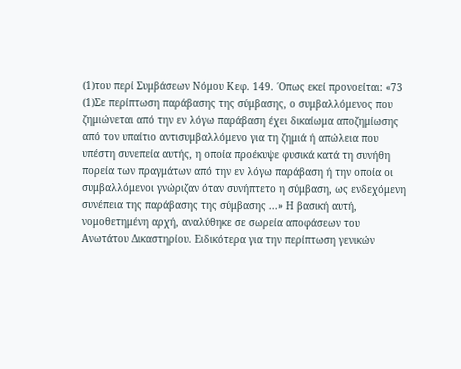(1)του περί Συμβάσεων Νόμου Κεφ. 149. ΄Οπως εκεί προνοείται: «73
(1)Σε περίπτωση παράβασης της σύμβασης, ο συμβαλλόμενος που ζημιώνεται από την εν λόγω παράβαση έχει δικαίωμα αποζημίωσης από τον υπαίτιο αντισυμβαλλόμενο για τη ζημιά ή απώλεια που υπέστη συνεπεία αυτής, η οποία προέκυψε φυσικά κατά τη συνήθη πορεία των πραγμάτων από την εν λόγω παράβαση ή την οποία οι συμβαλλόμενοι γνώριζαν όταν συνήπτετο η σύμβαση, ως ενδεχόμενη συνέπεια της παράβασης της σύμβασης ...» Η βασική αυτή, νομοθετημένη αρχή, αναλύθηκε σε σωρεία αποφάσεων του Ανωτάτου Δικαστηρίου. Ειδικότερα για την περίπτωση γενικών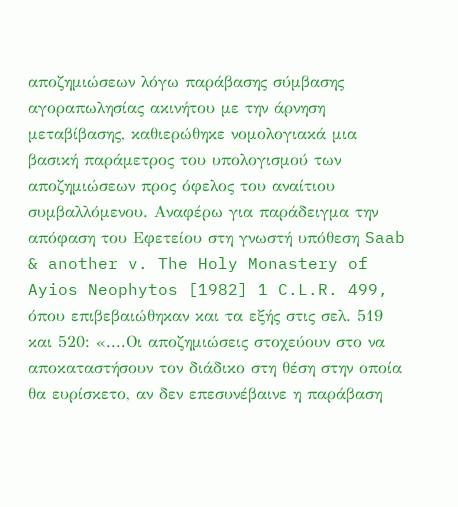αποζημιώσεων λόγω παράβασης σύμβασης αγοραπωλησίας ακινήτου με την άρνηση μεταβίβασης, καθιερώθηκε νομολογιακά μια βασική παράμετρος του υπολογισμού των αποζημιώσεων προς όφελος του αναίτιου συμβαλλόμενου. Αναφέρω για παράδειγμα την απόφαση του Εφετείου στη γνωστή υπόθεση Saab & another v. The Holy Monastery of Ayios Neophytos [1982] 1 C.L.R. 499, όπου επιβεβαιώθηκαν και τα εξής στις σελ. 519 και 520: «....Οι αποζημιώσεις στοχεύουν στο να αποκαταστήσουν τον διάδικο στη θέση στην οποία θα ευρίσκετο, αν δεν επεσυνέβαινε η παράβαση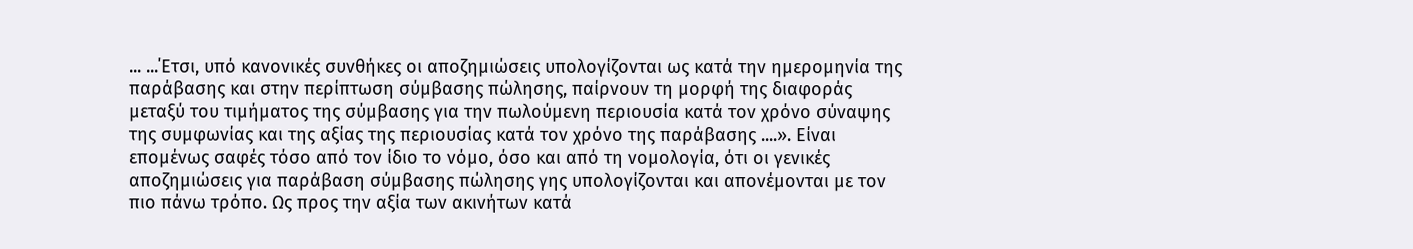... ...΄Ετσι, υπό κανονικές συνθήκες οι αποζημιώσεις υπολογίζονται ως κατά την ημερομηνία της παράβασης και στην περίπτωση σύμβασης πώλησης, παίρνουν τη μορφή της διαφοράς μεταξύ του τιμήματος της σύμβασης για την πωλούμενη περιουσία κατά τον χρόνο σύναψης της συμφωνίας και της αξίας της περιουσίας κατά τον χρόνο της παράβασης ....». Είναι επομένως σαφές τόσο από τον ίδιο το νόμο, όσο και από τη νομολογία, ότι οι γενικές αποζημιώσεις για παράβαση σύμβασης πώλησης γης υπολογίζονται και απονέμονται με τον πιο πάνω τρόπο. Ως προς την αξία των ακινήτων κατά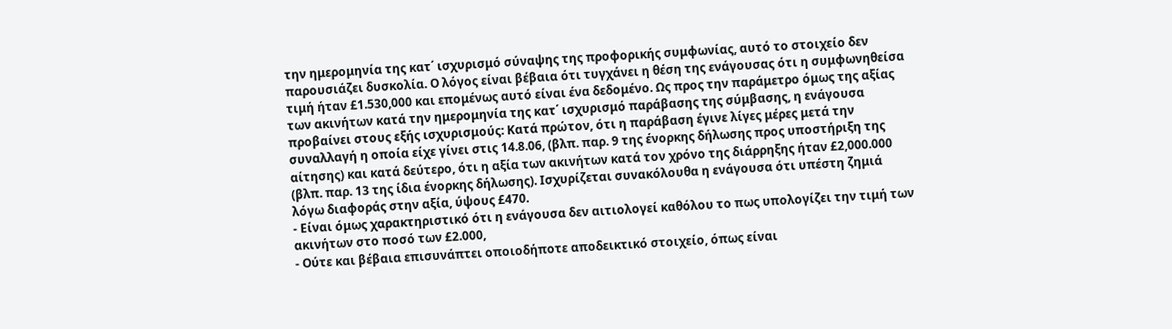την ημερομηνία της κατ΄ ισχυρισμό σύναψης της προφορικής συμφωνίας, αυτό το στοιχείο δεν παρουσιάζει δυσκολία. Ο λόγος είναι βέβαια ότι τυγχάνει η θέση της ενάγουσας ότι η συμφωνηθείσα τιμή ήταν £1.530,000 και επομένως αυτό είναι ένα δεδομένο. Ως προς την παράμετρο όμως της αξίας των ακινήτων κατά την ημερομηνία της κατ΄ ισχυρισμό παράβασης της σύμβασης, η ενάγουσα προβαίνει στους εξής ισχυρισμούς: Κατά πρώτον, ότι η παράβαση έγινε λίγες μέρες μετά την συναλλαγή η οποία είχε γίνει στις 14.8.06, (βλπ. παρ. 9 της ένορκης δήλωσης προς υποστήριξη της αίτησης) και κατά δεύτερο, ότι η αξία των ακινήτων κατά τον χρόνο της διάρρηξης ήταν £2,000.000 (βλπ. παρ. 13 της ίδια ένορκης δήλωσης). Ισχυρίζεται συνακόλουθα η ενάγουσα ότι υπέστη ζημιά λόγω διαφοράς στην αξία, ύψους £470.
- Είναι όμως χαρακτηριστικό ότι η ενάγουσα δεν αιτιολογεί καθόλου το πως υπολογίζει την τιμή των ακινήτων στο ποσό των £2.000,
- Ούτε και βέβαια επισυνάπτει οποιοδήποτε αποδεικτικό στοιχείο, όπως είναι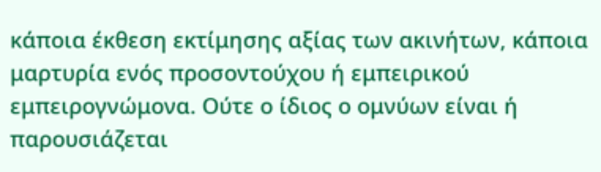κάποια έκθεση εκτίμησης αξίας των ακινήτων, κάποια μαρτυρία ενός προσοντούχου ή εμπειρικού εμπειρογνώμονα. Ούτε ο ίδιος ο ομνύων είναι ή παρουσιάζεται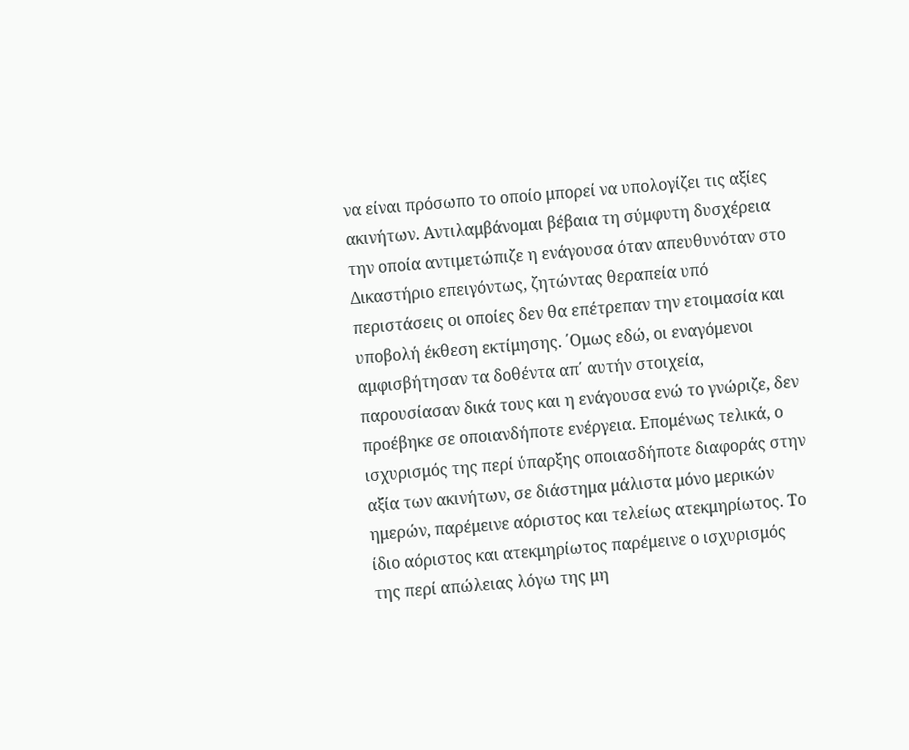να είναι πρόσωπο το οποίο μπορεί να υπολογίζει τις αξίες ακινήτων. Αντιλαμβάνομαι βέβαια τη σύμφυτη δυσχέρεια την οποία αντιμετώπιζε η ενάγουσα όταν απευθυνόταν στο Δικαστήριο επειγόντως, ζητώντας θεραπεία υπό περιστάσεις οι οποίες δεν θα επέτρεπαν την ετοιμασία και υποβολή έκθεση εκτίμησης. ΄Ομως εδώ, οι εναγόμενοι αμφισβήτησαν τα δοθέντα απ΄ αυτήν στοιχεία, παρουσίασαν δικά τους και η ενάγουσα ενώ το γνώριζε, δεν προέβηκε σε οποιανδήποτε ενέργεια. Επομένως τελικά, ο ισχυρισμός της περί ύπαρξης οποιασδήποτε διαφοράς στην αξία των ακινήτων, σε διάστημα μάλιστα μόνο μερικών ημερών, παρέμεινε αόριστος και τελείως ατεκμηρίωτος. Το ίδιο αόριστος και ατεκμηρίωτος παρέμεινε ο ισχυρισμός της περί απώλειας λόγω της μη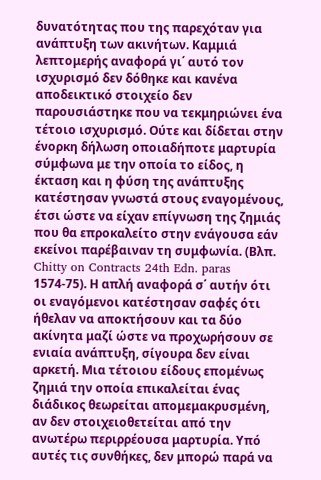δυνατότητας που της παρεχόταν για ανάπτυξη των ακινήτων. Καμμιά λεπτομερής αναφορά γι΄ αυτό τον ισχυρισμό δεν δόθηκε και κανένα αποδεικτικό στοιχείο δεν παρουσιάστηκε που να τεκμηριώνει ένα τέτοιο ισχυρισμό. Ούτε και δίδεται στην ένορκη δήλωση οποιαδήποτε μαρτυρία σύμφωνα με την οποία το είδος, η έκταση και η φύση της ανάπτυξης κατέστησαν γνωστά στους εναγομένους, έτσι ώστε να είχαν επίγνωση της ζημιάς που θα επροκαλείτο στην ενάγουσα εάν εκείνοι παρέβαιναν τη συμφωνία. (Βλπ. Chitty on Contracts 24th Edn. paras 1574-75). Η απλή αναφορά σ΄ αυτήν ότι οι εναγόμενοι κατέστησαν σαφές ότι ήθελαν να αποκτήσουν και τα δύο ακίνητα μαζί ώστε να προχωρήσουν σε ενιαία ανάπτυξη, σίγουρα δεν είναι αρκετή. Μια τέτοιου είδους επομένως ζημιά την οποία επικαλείται ένας διάδικος θεωρείται απομεμακρυσμένη, αν δεν στοιχειοθετείται από την ανωτέρω περιρρέουσα μαρτυρία. Υπό αυτές τις συνθήκες, δεν μπορώ παρά να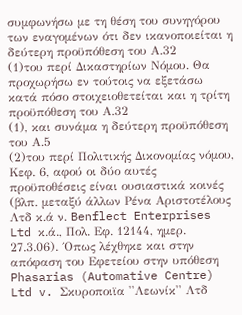συμφωνήσω με τη θέση του συνηγόρου των εναγομένων ότι δεν ικανοποιείται η δεύτερη προϋπόθεση του Α.32
(1)του περί Δικαστηρίων Νόμου. Θα προχωρήσω εν τούτοις να εξετάσω κατά πόσο στοιχειοθετείται και η τρίτη προϋπόθεση του Α.32
(1), και συνάμα η δεύτερη προϋπόθεση του Α.5
(2)του περί Πολιτικής Δικονομίας νόμου, Κεφ. 6, αφού οι δύο αυτές προϋποθέσεις είναι ουσιαστικά κοινές (βλπ. μεταξύ άλλων Ρένα Αριστοτέλους Λτδ κ.ά ν. Benflect Enterprises Ltd κ.ά., Πολ. Εφ. 12144, ημερ. 27.3.06). ΄Οπως λέχθηκε και στην απόφαση του Εφετείου στην υπόθεση Phasarias (Automative Centre) Ltd v. Σκυροποιϊα ''Λεωνίκ'' Λτδ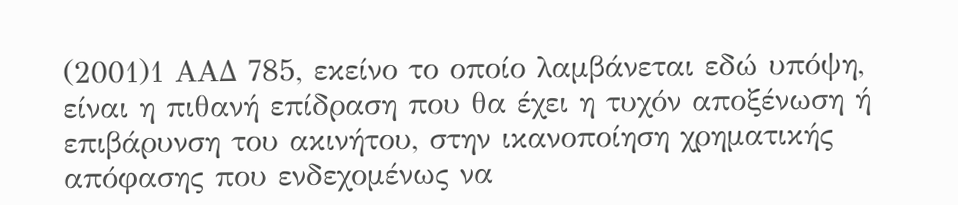(2001)1 ΑΑΔ 785, εκείνο το οποίο λαμβάνεται εδώ υπόψη, είναι η πιθανή επίδραση που θα έχει η τυχόν αποξένωση ή επιβάρυνση του ακινήτου, στην ικανοποίηση χρηματικής απόφασης που ενδεχομένως να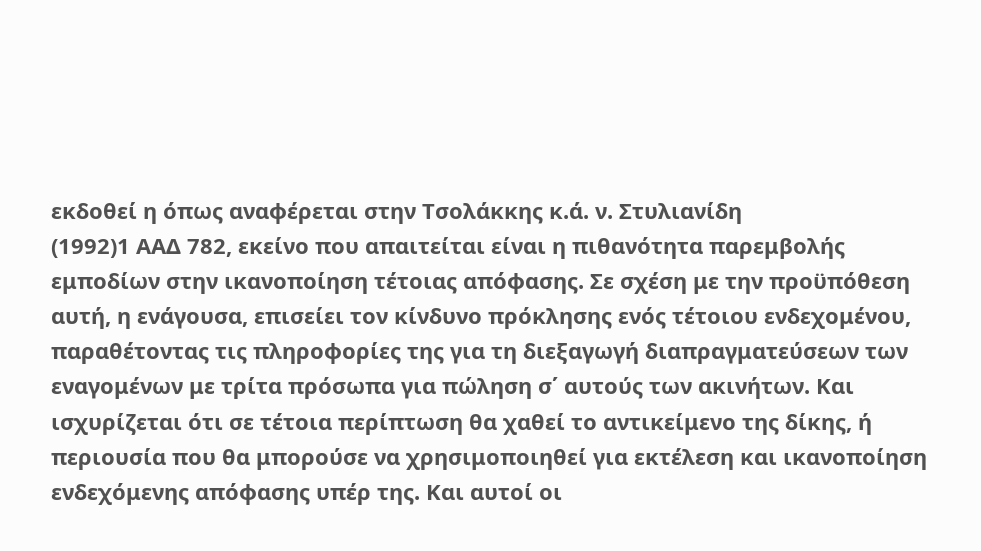εκδοθεί η όπως αναφέρεται στην Τσολάκκης κ.ά. ν. Στυλιανίδη
(1992)1 ΑΑΔ 782, εκείνο που απαιτείται είναι η πιθανότητα παρεμβολής εμποδίων στην ικανοποίηση τέτοιας απόφασης. Σε σχέση με την προϋπόθεση αυτή, η ενάγουσα, επισείει τον κίνδυνο πρόκλησης ενός τέτοιου ενδεχομένου, παραθέτοντας τις πληροφορίες της για τη διεξαγωγή διαπραγματεύσεων των εναγομένων με τρίτα πρόσωπα για πώληση σ΄ αυτούς των ακινήτων. Και ισχυρίζεται ότι σε τέτοια περίπτωση θα χαθεί το αντικείμενο της δίκης, ή περιουσία που θα μπορούσε να χρησιμοποιηθεί για εκτέλεση και ικανοποίηση ενδεχόμενης απόφασης υπέρ της. Και αυτοί οι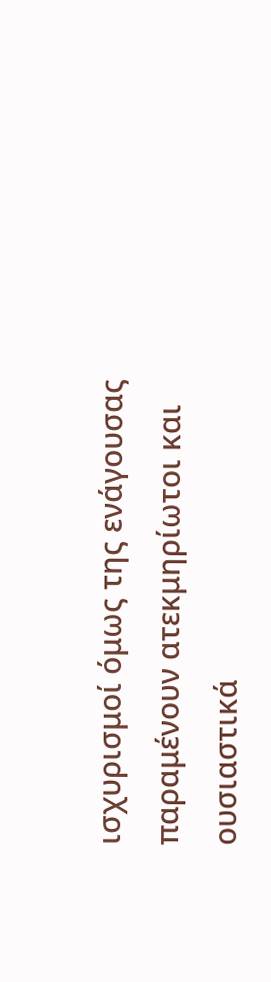ισχυρισμοί όμως της ενάγουσας παραμένουν ατεκμηρίωτοι και ουσιαστικά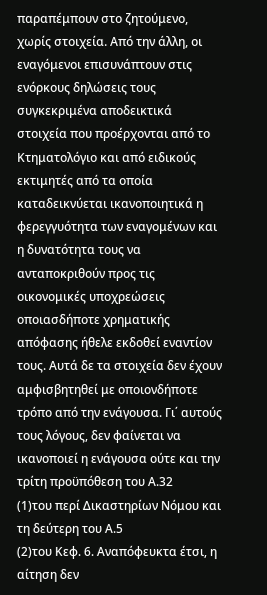παραπέμπουν στο ζητούμενο, χωρίς στοιχεία. Από την άλλη, οι εναγόμενοι επισυνάπτουν στις ενόρκους δηλώσεις τους συγκεκριμένα αποδεικτικά στοιχεία που προέρχονται από το Κτηματολόγιο και από ειδικούς εκτιμητές από τα οποία καταδεικνύεται ικανοποιητικά η φερεγγυότητα των εναγομένων και η δυνατότητα τους να ανταποκριθούν προς τις οικονομικές υποχρεώσεις οποιασδήποτε χρηματικής απόφασης ήθελε εκδοθεί εναντίον τους. Αυτά δε τα στοιχεία δεν έχουν αμφισβητηθεί με οποιονδήποτε τρόπο από την ενάγουσα. Γι΄ αυτούς τους λόγους, δεν φαίνεται να ικανοποιεί η ενάγουσα ούτε και την τρίτη προϋπόθεση του Α.32
(1)του περί Δικαστηρίων Νόμου και τη δεύτερη του Α.5
(2)του Κεφ. 6. Αναπόφευκτα έτσι, η αίτηση δεν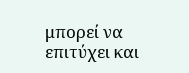μπορεί να επιτύχει και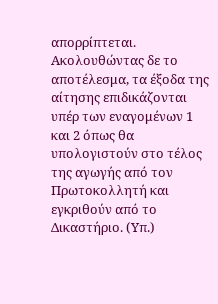απορρίπτεται. Ακολουθώντας δε το αποτέλεσμα, τα έξοδα της αίτησης επιδικάζονται υπέρ των εναγομένων 1 και 2 όπως θα υπολογιστούν στο τέλος της αγωγής από τον Πρωτοκολλητή και εγκριθούν από το Δικαστήριο. (Υπ.)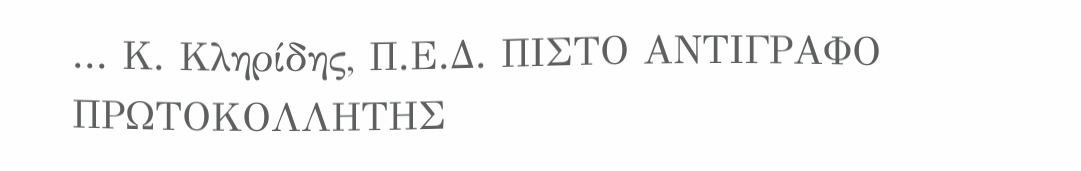... Κ. Κληρίδης, Π.Ε.Δ. ΠΙΣΤΟ ΑΝΤΙΓΡΑΦΟ ΠΡΩΤΟΚΟΛΛΗΤΗΣ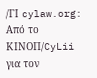/ΓΙ cylaw.org: Από το ΚΙΝOΠ/CyLii για τον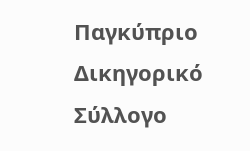Παγκύπριο Δικηγορικό Σύλλογο